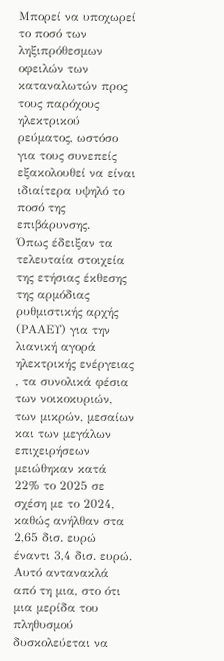Μπορεί να υποχωρεί το ποσό των ληξιπρόθεσμων οφειλών των καταναλωτών προς τους παρόχους ηλεκτρικού ρεύματος, ωστόσο για τους συνεπείς εξακολουθεί να είναι ιδιαίτερα υψηλό το ποσό της επιβάρυνσης.
Όπως έδειξαν τα τελευταία στοιχεία της ετήσιας έκθεσης της αρμόδιας ρυθμιστικής αρχής (ΡΑΑΕΥ) για την λιανική αγορά ηλεκτρικής ενέργειας , τα συνολικά φέσια των νοικοκυριών, των μικρών, μεσαίων και των μεγάλων επιχειρήσεων μειώθηκαν κατά 22% το 2025 σε σχέση με το 2024, καθώς ανήλθαν στα 2,65 δισ. ευρώ έναντι 3,4 δισ. ευρώ. Αυτό αντανακλά από τη μια, στο ότι μια μερίδα του πληθυσμού δυσκολεύεται να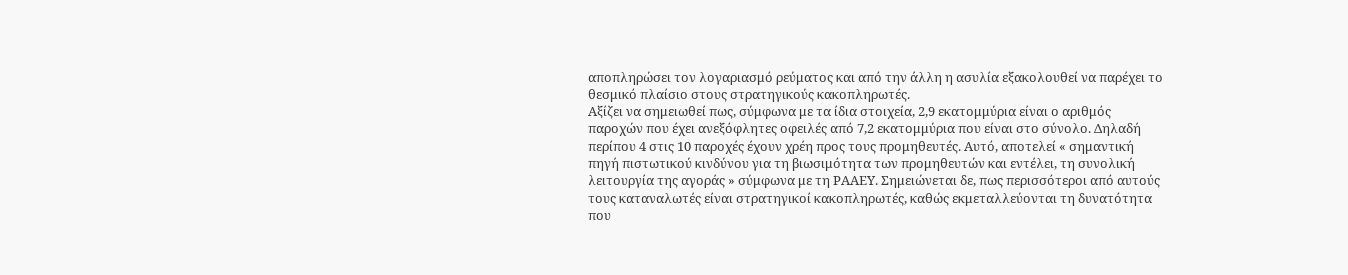αποπληρώσει τον λογαριασμό ρεύματος και από την άλλη η ασυλία εξακολουθεί να παρέχει το θεσμικό πλαίσιο στους στρατηγικούς κακοπληρωτές.
Αξίζει να σημειωθεί πως, σύμφωνα με τα ίδια στοιχεία, 2,9 εκατομμύρια είναι ο αριθμός παροχών που έχει ανεξόφλητες οφειλές από 7,2 εκατομμύρια που είναι στο σύνολο. Δηλαδή περίπου 4 στις 10 παροχές έχουν χρέη προς τους προμηθευτές. Αυτό, αποτελεί « σημαντική πηγή πιστωτικού κινδύνου για τη βιωσιμότητα των προμηθευτών και εντέλει, τη συνολική λειτουργία της αγοράς » σύμφωνα με τη ΡΑΑΕΥ. Σημειώνεται δε, πως περισσότεροι από αυτούς τους καταναλωτές είναι στρατηγικοί κακοπληρωτές, καθώς εκμεταλλεύονται τη δυνατότητα που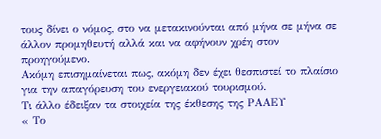τους δίνει ο νόμος, στο να μετακινούνται από μήνα σε μήνα σε άλλον προμηθευτή αλλά και να αφήνουν χρέη στον προηγούμενο.
Ακόμη επισημαίνεται πως, ακόμη δεν έχει θεσπιστεί το πλαίσιο για την απαγόρευση του ενεργειακού τουρισμού.
Tι άλλο έδειξαν τα στοιχεία της έκθεσης της ΡΑΑΕΥ
« Το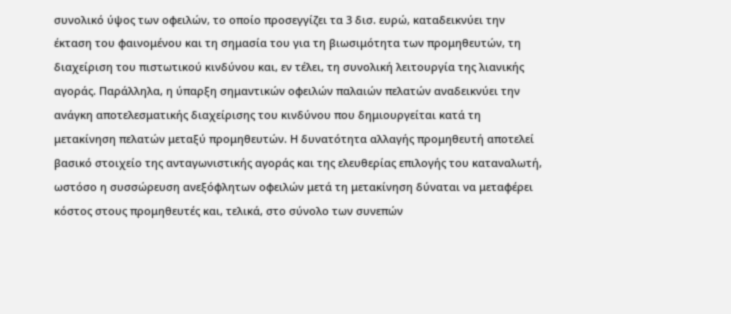συνολικό ύψος των οφειλών, το οποίο προσεγγίζει τα 3 δισ. ευρώ, καταδεικνύει την έκταση του φαινομένου και τη σημασία του για τη βιωσιμότητα των προμηθευτών, τη διαχείριση του πιστωτικού κινδύνου και, εν τέλει, τη συνολική λειτουργία της λιανικής αγοράς. Παράλληλα, η ύπαρξη σημαντικών οφειλών παλαιών πελατών αναδεικνύει την ανάγκη αποτελεσματικής διαχείρισης του κινδύνου που δημιουργείται κατά τη μετακίνηση πελατών μεταξύ προμηθευτών. Η δυνατότητα αλλαγής προμηθευτή αποτελεί βασικό στοιχείο της ανταγωνιστικής αγοράς και της ελευθερίας επιλογής του καταναλωτή, ωστόσο η συσσώρευση ανεξόφλητων οφειλών μετά τη μετακίνηση δύναται να μεταφέρει κόστος στους προμηθευτές και, τελικά, στο σύνολο των συνεπών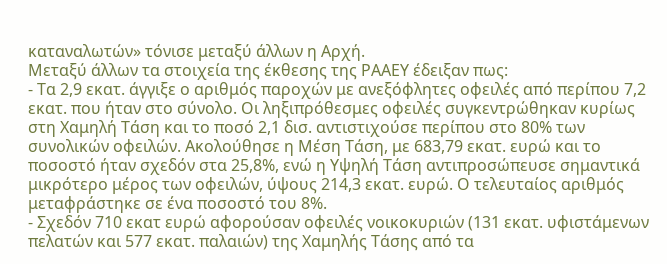καταναλωτών» τόνισε μεταξύ άλλων η Αρχή.
Μεταξύ άλλων τα στοιχεία της έκθεσης της ΡΑΑΕΥ έδειξαν πως:
- Τα 2,9 εκατ. άγγιξε ο αριθμός παροχών με ανεξόφλητες οφειλές από περίπου 7,2 εκατ. που ήταν στο σύνολο. Οι ληξιπρόθεσμες οφειλές συγκεντρώθηκαν κυρίως στη Χαμηλή Τάση και το ποσό 2,1 δισ. αντιστιχούσε περίπου στο 80% των συνολικών οφειλών. Ακολούθησε η Μέση Τάση, με 683,79 εκατ. ευρώ και το ποσοστό ήταν σχεδόν στα 25,8%, ενώ η Υψηλή Τάση αντιπροσώπευσε σημαντικά μικρότερο μέρος των οφειλών, ύψους 214,3 εκατ. ευρώ. Ο τελευταίος αριθμός μεταφράστηκε σε ένα ποσοστό του 8%.
- Σχεδόν 710 εκατ ευρώ αφορούσαν οφειλές νοικοκυριών (131 εκατ. υφιστάμενων πελατών και 577 εκατ. παλαιών) της Χαμηλής Τάσης από τα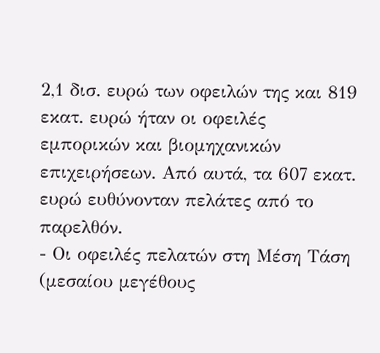2,1 δισ. ευρώ των οφειλών της και 819 εκατ. ευρώ ήταν οι οφειλές εμπορικών και βιομηχανικών επιχειρήσεων. Από αυτά, τα 607 εκατ. ευρώ ευθύνονταν πελάτες από το παρελθόν.
- Οι οφειλές πελατών στη Μέση Τάση (μεσαίου μεγέθους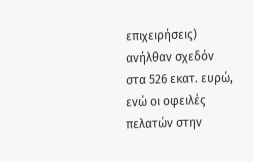επιχειρήσεις) ανήλθαν σχεδόν στα 526 εκατ. ευρώ, ενώ οι οφειλές πελατών στην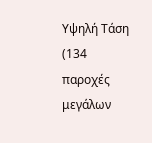Υψηλή Τάση (134 παροχές μεγάλων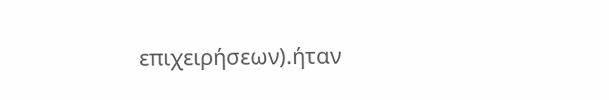επιχειρήσεων).ήταν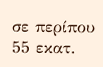σε περίπου 55 εκατ.